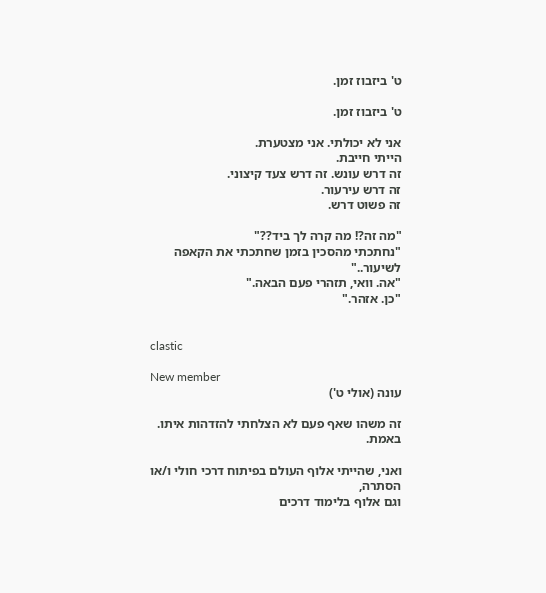ט' ביזבוז זמן.

ט' ביזבוז זמן.

אני לא יכולתי. אני מצטערת.
הייתי חייבת.
זה דרש עונש. זה דרש צעד קיצוני.
זה דרש עירעור.
זה פשוט דרש.

"מה זה?! מה קרה לך ביד??"
"נחתכתי מהסכין בזמן שחתכתי את הקאפה לשיעור.."
"אה. וואי, תזהרי פעם הבאה."
"כן. אזהר."


clastic

New member
עונה (אולי ט')

זה משהו שאף פעם לא הצלחתי להזדהות איתו.
באמת.

ואני, שהייתי אלוף העולם בפיתוח דרכי חולי ו/או הסתרה,
וגם אלוף בלימוד דרכים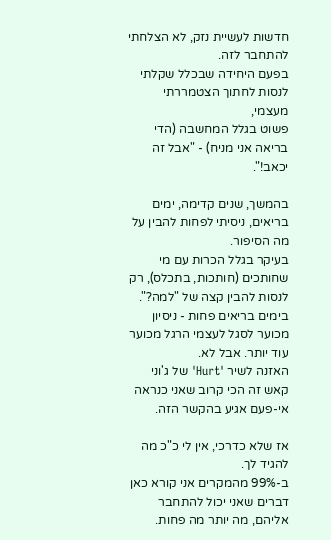חדשות לעשיית נזק, לא הצלחתי להתחבר לזה.
בפעם היחידה שבכלל שקלתי לנסות לחתוך הצטמררתי מעצמי,
פשוט בגלל המחשבה (הדי בריאה אני מניח) - "אבל זה יכאב!".

בהמשך, שנים קדימה, ימים בריאים, ניסיתי לפחות להבין על מה הסיפור.
בעיקר בגלל הכרות עם מי שחותכים (חותכות, בתכלס), רק לנסות להבין קצה של "למה?".
בימים בריאים פחות - ניסיון מכוער לסגל לעצמי הרגל מכוער עוד יותר. אבל לא.
האזנה לשיר 'Hurt' של ג'וני קאש זה הכי קרוב שאני כנראה אי-פעם אגיע בהקשר הזה.

אז שלא כדרכי, אין לי כ"כ מה להגיד לך.
ב-99% מהמקרים אני קורא כאן דברים שאני יכול להתחבר אליהם, מה יותר מה פחות.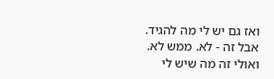ואז גם יש לי מה להגיד.
אבל זה - לא. ממש לא.
ואולי זה מה שיש לי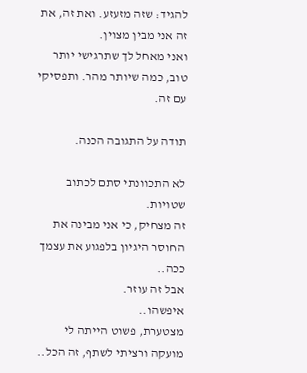להגיד: שזה מזעזע. ואת זה, את זה אני מבין מצוין.
ואני מאחל לך שתרגישי יותר טוב, כמה שיותר מהר. ותפסיקי עם זה.

תודה על התגובה הכנה.

לא התכוונתי סתם לכתוב שטויות.
זה מצחיק, כי אני מבינה את החוסר היגיון בלפגוע את עצמך ככה..
אבל זה עוזר.
איפשהו..
מצטערת, פשוט הייתה לי מועקה ורציתי לשתף, זה הכל..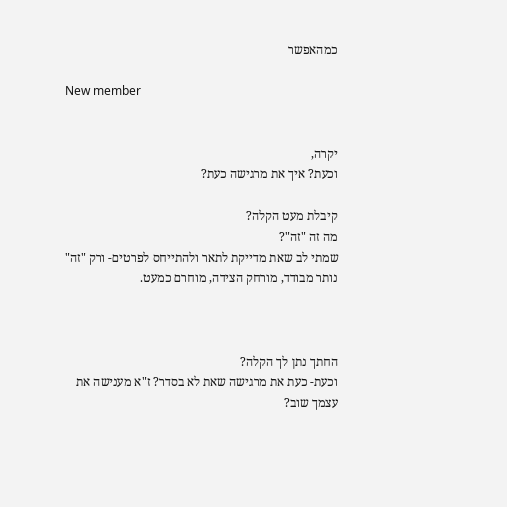כמהאפשר

New member


יקרה,
וכעת? איך את מרגישה כעת?

קיבלת מעט הקלה?
מה זה "זה"?
שמתי לב שאת מדייקת לתאר ולהתייחס לפרטים- ורק "זה" נותר מבודד, מורחק הצידה, מוחרם כמעט.



החתך נתן לך הקלה?
וכעת- כעת את מרגישה שאת לא בסדר? ז"א מענישה את עצמך שוב?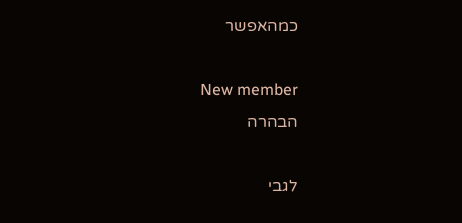כמהאפשר

New member
הבהרה

לגבי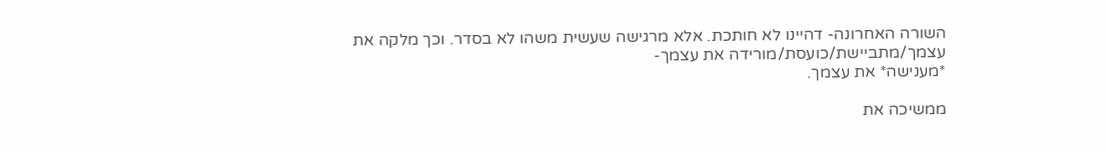השורה האחרונה- דהיינו לא חותכת. אלא מרגישה שעשית משהו לא בסדר. וכך מלקה את עצמך/מתביישת/כועסת/מורידה את עצמך-
*מענישה* את עצמך.

ממשיכה את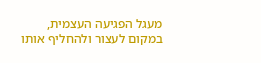מעגל הפגיעה העצמית, במקום לעצור ולהחליף אותו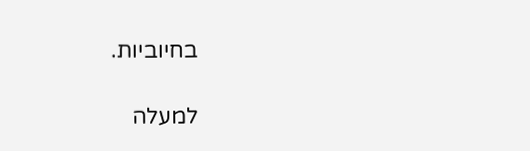בחיוביות.

למעלה